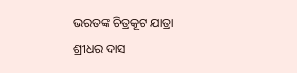ଭରତଙ୍କ ଚିତ୍ରକୂଟ ଯାତ୍ରା
ଶ୍ରୀଧର ଦାସ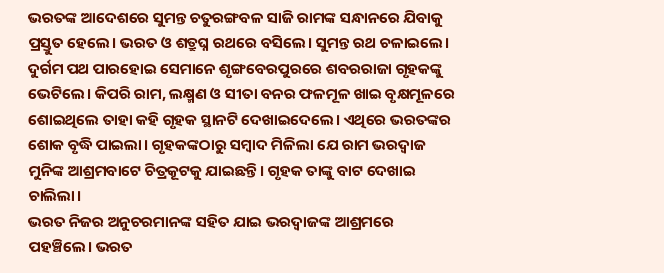ଭରତଙ୍କ ଆଦେଶରେ ସୁମନ୍ତ ଚତୁରଙ୍ଗବଳ ସାଜି ରାମଙ୍କ ସନ୍ଧାନରେ ଯିବାକୁ ପ୍ରସ୍ତୁତ ହେଲେ। ଭରତ ଓ ଶତ୍ରୁଘ୍ନ ରଥରେ ବସିଲେ। ସୁମନ୍ତ ରଥ ଚଳାଇଲେ। ଦୁର୍ଗମ ପଥ ପାରହୋଇ ସେମାନେ ଶୃଙ୍ଗବେରପୁରରେ ଶବରରାଜା ଗୃହକଙ୍କୁ ଭେଟିଲେ। କିପରି ରାମ, ଲକ୍ଷ୍ମଣ ଓ ସୀତା ବନର ଫଳମୂଳ ଖାଇ ବୃକ୍ଷମୂଳରେ ଶୋଇଥିଲେ ତାହା କହି ଗୃହକ ସ୍ଥାନଟି ଦେଖାଇଦେଲେ। ଏଥିରେ ଭରତଙ୍କର ଶୋକ ବୃଦ୍ଧି ପାଇଲା। ଗୃହକଙ୍କଠାରୁ ସମ୍ବାଦ ମିଳିଲା ଯେ ରାମ ଭରଦ୍ୱାଜ ମୁନିଙ୍କ ଆଶ୍ରମବାଟେ ଚିତ୍ରକୂଟକୁ ଯାଇଛନ୍ତି। ଗୃହକ ତାଙ୍କୁ ବାଟ ଦେଖାଇ ଚାଲିଲା।
ଭରତ ନିଜର ଅନୁଚରମାନଙ୍କ ସହିତ ଯାଇ ଭରଦ୍ୱାଜଙ୍କ ଆଶ୍ରମରେ ପହଞ୍ଚିଲେ। ଭରତ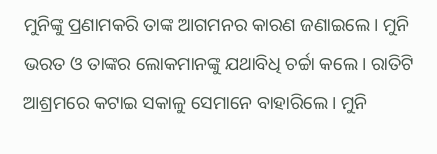ମୁନିଙ୍କୁ ପ୍ରଣାମକରି ତାଙ୍କ ଆଗମନର କାରଣ ଜଣାଇଲେ। ମୁନି ଭରତ ଓ ତାଙ୍କର ଲୋକମାନଙ୍କୁ ଯଥାବିଧି ଚର୍ଚ୍ଚା କଲେ। ରାତିଟି ଆଶ୍ରମରେ କଟାଇ ସକାଳୁ ସେମାନେ ବାହାରିଲେ। ମୁନି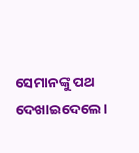ସେମାନଙ୍କୁ ପଥ ଦେଖାଇଦେଲେ।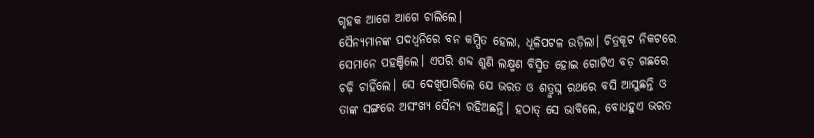ଗୃହକ ଆଗେ ଆଗେ ଚାଲିଲେ।
ସୈନ୍ୟମାନଙ୍କ ପଦଧ୍ୱନିରେ ବନ କମ୍ପିତ ହେଲା, ଧୂଳିପଟଳ ଉଡ଼ିଲା। ଚିତ୍ରକୂଟ ନିକଟରେ ସେମାନେ ପହଞ୍ଚିଲେ। ଏପରି ଶବ୍ଦ ଶୁଣି ଲକ୍ଷ୍ମଣ ବିସ୍ମିତ ହୋଇ ଗୋଟିଏ ବଡ଼ ଗଛରେ ଚଢ଼ି ଚାହିଁଲେ। ସେ ଦେଖିପାରିଲେ ଯେ ଭରତ ଓ ଶତ୍ରୁଘ୍ନ ରଥରେ ବସି ଆସୁଛନ୍ତି ଓ ତାଙ୍କ ସଙ୍ଗରେ ଅସଂଖ୍ୟ ସୈନ୍ୟ ରହିଅଛନ୍ତି। ହଠାତ୍ ସେ ଭାବିଲେ, ବୋଧହୁଏ ଭରତ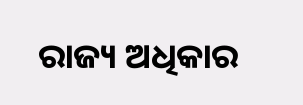ରାଜ୍ୟ ଅଧିକାର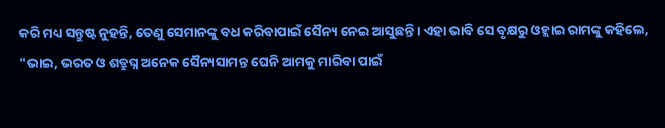କରି ମଧ୍ୟ ସନ୍ତୁଷ୍ଟ ନୁହନ୍ତି, ତେଣୁ ସେମାନଙ୍କୁ ବଧ କରିବାପାଇଁ ସୈନ୍ୟ ନେଇ ଆସୁଛନ୍ତି। ଏହା ଭାବି ସେ ବୃକ୍ଷରୁ ଓହ୍ଲାଇ ରାମଙ୍କୁ କହିଲେ, "ଭାଇ, ଭରତ ଓ ଶତ୍ରୁଘ୍ନ ଅନେକ ସୈନ୍ୟସାମନ୍ତ ଘେନି ଆମକୁ ମାରିବା ପାଇଁ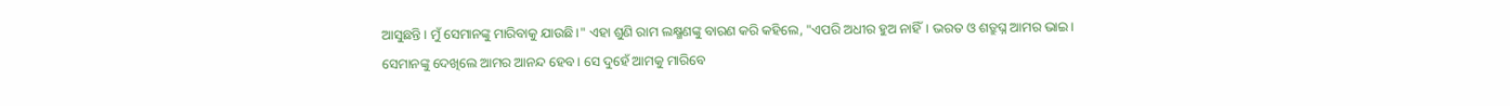ଆସୁଛନ୍ତି। ମୁଁ ସେମାନଙ୍କୁ ମାରିବାକୁ ଯାଉଛି।" ଏହା ଶୁଣି ରାମ ଲକ୍ଷ୍ମଣଙ୍କୁ ବାରଣ କରି କହିଲେ, "ଏପରି ଅଧୀର ହୁଅ ନାହିଁ। ଭରତ ଓ ଶତ୍ରୁଘ୍ନ ଆମର ଭାଇ। ସେମାନଙ୍କୁ ଦେଖିଲେ ଆମର ଆନନ୍ଦ ହେବ। ସେ ଦୁହେଁ ଆମକୁ ମାରିବେ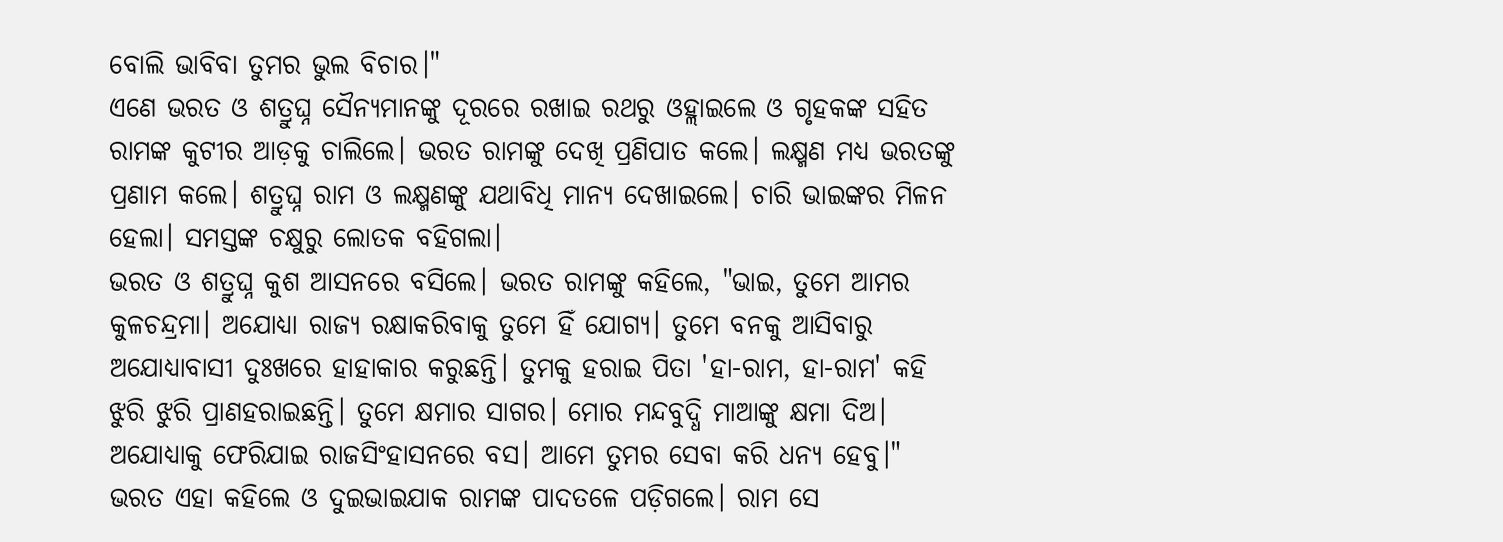ବୋଲି ଭାବିବା ତୁମର ଭୁଲ ବିଚାର।"
ଏଣେ ଭରତ ଓ ଶତ୍ରୁଘ୍ନ ସୈନ୍ୟମାନଙ୍କୁ ଦୂରରେ ରଖାଇ ରଥରୁ ଓହ୍ଲାଇଲେ ଓ ଗୃହକଙ୍କ ସହିତ ରାମଙ୍କ କୁଟୀର ଆଡ଼କୁ ଚାଲିଲେ। ଭରତ ରାମଙ୍କୁ ଦେଖି ପ୍ରଣିପାତ କଲେ। ଲକ୍ଷ୍ମଣ ମଧ୍ୟ ଭରତଙ୍କୁ ପ୍ରଣାମ କଲେ। ଶତ୍ରୁଘ୍ନ ରାମ ଓ ଲକ୍ଷ୍ମଣଙ୍କୁ ଯଥାବିଧି ମାନ୍ୟ ଦେଖାଇଲେ। ଚାରି ଭାଇଙ୍କର ମିଳନ ହେଲା। ସମସ୍ତଙ୍କ ଚକ୍ଷୁରୁ ଲୋତକ ବହିଗଲା।
ଭରତ ଓ ଶତ୍ରୁଘ୍ନ କୁଶ ଆସନରେ ବସିଲେ। ଭରତ ରାମଙ୍କୁ କହିଲେ, "ଭାଇ, ତୁମେ ଆମର କୁଳଚନ୍ଦ୍ରମା। ଅଯୋଧ୍ୟା ରାଜ୍ୟ ରକ୍ଷାକରିବାକୁ ତୁମେ ହିଁ ଯୋଗ୍ୟ। ତୁମେ ବନକୁ ଆସିବାରୁ ଅଯୋଧ୍ୟାବାସୀ ଦୁଃଖରେ ହାହାକାର କରୁଛନ୍ତି। ତୁମକୁ ହରାଇ ପିତା 'ହା-ରାମ, ହା-ରାମ' କହି ଝୁରି ଝୁରି ପ୍ରାଣହରାଇଛନ୍ତି। ତୁମେ କ୍ଷମାର ସାଗର। ମୋର ମନ୍ଦବୁଦ୍ଧି ମାଆଙ୍କୁ କ୍ଷମା ଦିଅ। ଅଯୋଧ୍ୟାକୁ ଫେରିଯାଇ ରାଜସିଂହାସନରେ ବସ। ଆମେ ତୁମର ସେବା କରି ଧନ୍ୟ ହେବୁ।" ଭରତ ଏହା କହିଲେ ଓ ଦୁଇଭାଇଯାକ ରାମଙ୍କ ପାଦତଳେ ପଡ଼ିଗଲେ। ରାମ ସେ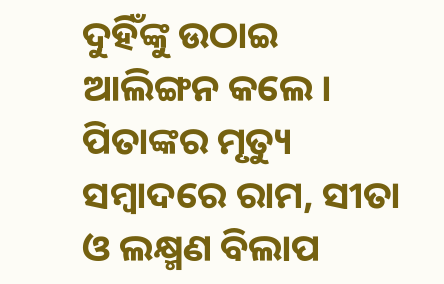ଦୁହିଁଙ୍କୁ ଉଠାଇ ଆଲିଙ୍ଗନ କଲେ। ପିତାଙ୍କର ମୃତ୍ୟୁ ସମ୍ବାଦରେ ରାମ, ସୀତା ଓ ଲକ୍ଷ୍ମଣ ବିଲାପ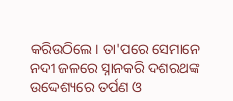କରିଉଠିଲେ। ତା'ପରେ ସେମାନେ ନଦୀ ଜଳରେ ସ୍ନାନକରି ଦଶରଥଙ୍କ ଉଦ୍ଦେଶ୍ୟରେ ତର୍ପଣ ଓ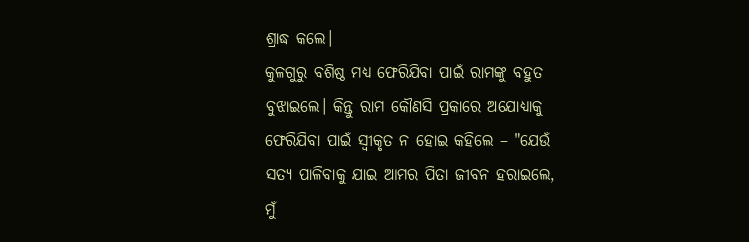ଶ୍ରାଦ୍ଧ କଲେ।
କୁଳଗୁରୁ ବଶିଷ୍ଠ ମଧ୍ୟ ଫେରିଯିବା ପାଇଁ ରାମଙ୍କୁ ବହୁତ ବୁଝାଇଲେ। କିନ୍ତୁ ରାମ କୌଣସି ପ୍ରକାରେ ଅଯୋଧ୍ୟାକୁ ଫେରିଯିବା ପାଇଁ ସ୍ୱୀକୃତ ନ ହୋଇ କହିଲେ – "ଯେଉଁ ସତ୍ୟ ପାଳିବାକୁ ଯାଇ ଆମର ପିତା ଜୀବନ ହରାଇଲେ, ମୁଁ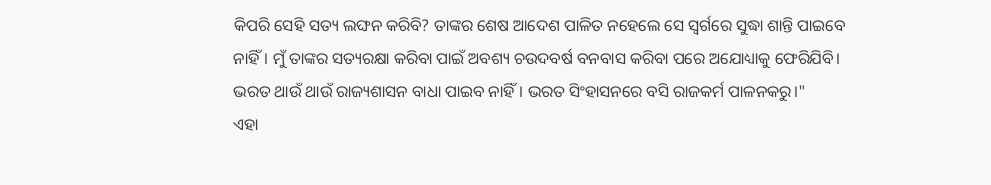କିପରି ସେହି ସତ୍ୟ ଲଙ୍ଘନ କରିବି? ତାଙ୍କର ଶେଷ ଆଦେଶ ପାଳିତ ନହେଲେ ସେ ସ୍ୱର୍ଗରେ ସୁଦ୍ଧା ଶାନ୍ତି ପାଇବେ ନାହିଁ। ମୁଁ ତାଙ୍କର ସତ୍ୟରକ୍ଷା କରିବା ପାଇଁ ଅବଶ୍ୟ ଚଉଦବର୍ଷ ବନବାସ କରିବା ପରେ ଅଯୋଧ୍ୟାକୁ ଫେରିଯିବି। ଭରତ ଥାଉଁ ଥାଉଁ ରାଜ୍ୟଶାସନ ବାଧା ପାଇବ ନାହିଁ। ଭରତ ସିଂହାସନରେ ବସି ରାଜକର୍ମ ପାଳନକରୁ।"
ଏହା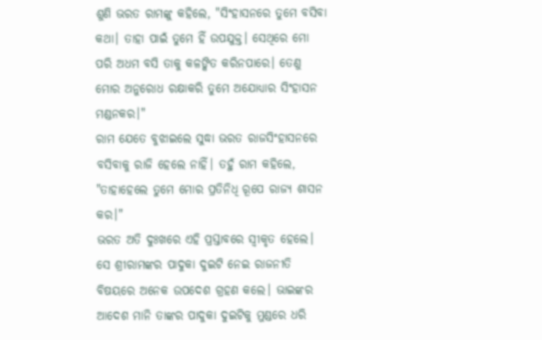ଶୁଣି ଭରତ ରାମଙ୍କୁ କହିଲେ, "ସିଂହାସନରେ ତୁମେ ବସିବା କଥା। ତାହା ପାଇଁ ତୁମେ ହିଁ ଉପଯୁକ୍ତ। ସେଥିରେ ମୋ ପରି ଅଧମ ବସି ତାକୁ କଳଙ୍କିତ କରିନପାରେ। ତେଣୁ ମୋର ଅନୁରୋଧ ରକ୍ଷାକରି ତୁମେ ଅଯୋଧ୍ୟାର ସିଂହାସନ ମଣ୍ଡନକର।"
ରାମ ଯେତେ ବୁଝାଇଲେ ସୁଦ୍ଧା ଭରତ ରାଜସିଂହାସନରେ ବସିବାକୁ ରାଜି ହେଲେ ନାହିଁ। ତହୁଁ ରାମ କହିଲେ, "ତାହାହେଲେ ତୁମେ ମୋର ପ୍ରତିନିଧି ରୂପେ ରାଜ୍ୟ ଶାସନ କର।"
ଭରତ ଅତି ଦୁଃଖରେ ଏହି ପ୍ରସ୍ତାବରେ ସ୍ୱୀକୃତ ହେଲେ। ସେ ଶ୍ରୀରାମଙ୍କର ପାଦୁକା ଦୁଇଟି ନେଇ ରାଜନୀତି ବିଷୟରେ ଅନେକ ଉପଦେଶ ଗ୍ରହଣ କଲେ। ଭାଇଙ୍କର ଆଦେଶ ମାନି ତାଙ୍କର ପାଦୁକା ଦୁଇଟିକୁ ମୁଣ୍ଡରେ ଧରି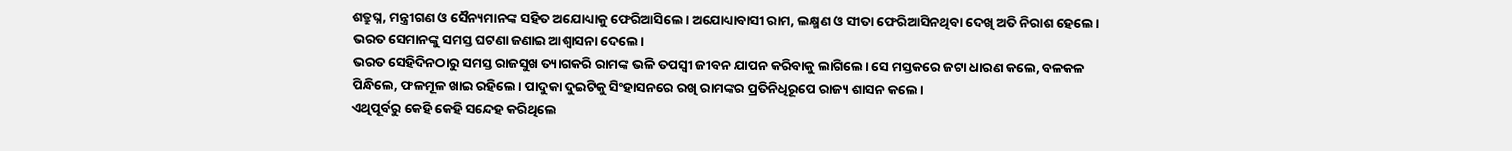ଶତ୍ରୁଘ୍ନ, ମନ୍ତ୍ରୀଗଣ ଓ ସୈନ୍ୟମାନଙ୍କ ସହିତ ଅଯୋଧ୍ୟାକୁ ଫେରିଆସିଲେ। ଅଯୋଧ୍ୟାବାସୀ ରାମ, ଲକ୍ଷ୍ମଣ ଓ ସୀତା ଫେରିଆସିନଥିବା ଦେଖି ଅତି ନିରାଶ ହେଲେ। ଭରତ ସେମାନଙ୍କୁ ସମସ୍ତ ଘଟଣା ଜଣାଇ ଆଶ୍ୱାସନା ଦେଲେ।
ଭରତ ସେହିଦିନଠାରୁ ସମସ୍ତ ରାଜସୁଖ ତ୍ୟାଗକରି ରାମଙ୍କ ଭଳି ତପସ୍ୱୀ ଜୀବନ ଯାପନ କରିବାକୁ ଲାଗିଲେ। ସେ ମସ୍ତକରେ ଜଟା ଧାରଣ କଲେ, ବଳକଳ ପିନ୍ଧିଲେ, ଫଳମୂଳ ଖାଇ ରହିଲେ। ପାଦୁକା ଦୁଇଟିକୁ ସିଂହାସନରେ ରଖି ରାମଙ୍କର ପ୍ରତିନିଧିରୂପେ ରାଜ୍ୟ ଶାସନ କଲେ।
ଏଥିପୂର୍ବରୁ କେହି କେହି ସନ୍ଦେହ କରିଥିଲେ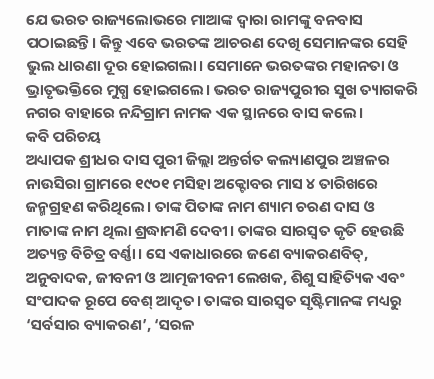ଯେ ଭରତ ରାଜ୍ୟଲୋଭରେ ମାଆଙ୍କ ଦ୍ୱାରା ରାମଙ୍କୁ ବନବାସ ପଠାଇଛନ୍ତି। କିନ୍ତୁ ଏବେ ଭରତଙ୍କ ଆଚରଣ ଦେଖି ସେମାନଙ୍କର ସେହି ଭୁଲ ଧାରଣା ଦୂର ହୋଇଗଲା। ସେମାନେ ଭରତଙ୍କର ମହାନତା ଓ ଭ୍ରାତୃଭକ୍ତିରେ ମୁଗ୍ଧ ହୋଇଗଲେ। ଭରତ ରାଜ୍ୟପୁରୀର ସୁଖ ତ୍ୟାଗକରି ନଗର ବାହାରେ ନନ୍ଦିଗ୍ରାମ ନାମକ ଏକ ସ୍ଥାନରେ ବାସ କଲେ।
କବି ପରିଚୟ
ଅଧ୍ୟାପକ ଶ୍ରୀଧର ଦାସ ପୁରୀ ଜିଲ୍ଲା ଅନ୍ତର୍ଗତ କଲ୍ୟାଣପୁର ଅଞ୍ଚଳର ନାଉସିରା ଗ୍ରାମରେ ୧୯୦୧ ମସିହା ଅକ୍ଟୋବର ମାସ ୪ ତାରିଖରେ ଜନ୍ମଗ୍ରହଣ କରିଥିଲେ। ତାଙ୍କ ପିତାଙ୍କ ନାମ ଶ୍ୟାମ ଚରଣ ଦାସ ଓ ମାତାଙ୍କ ନାମ ଥିଲା ଶ୍ରଦ୍ଧାମଣି ଦେବୀ। ତାଙ୍କର ସାରସ୍ୱତ କୃତି ହେଉଛି ଅତ୍ୟନ୍ତ ବିଚିତ୍ର ବର୍ଣ୍ଣା। ସେ ଏକାଧାରରେ ଜଣେ ବ୍ୟାକରଣବିତ୍, ଅନୁବାଦକ, ଜୀବନୀ ଓ ଆତ୍ମଜୀବନୀ ଲେଖକ, ଶିଶୁ ସାହିତ୍ୟିକ ଏବଂ ସଂପାଦକ ରୂପେ ବେଶ୍ ଆଦୃତ। ତାଙ୍କର ସାରସ୍ୱତ ସୃଷ୍ଟିମାନଙ୍କ ମଧ୍ୟରୁ ‘ସର୍ବସାର ବ୍ୟାକରଣ’, ‘ସରଳ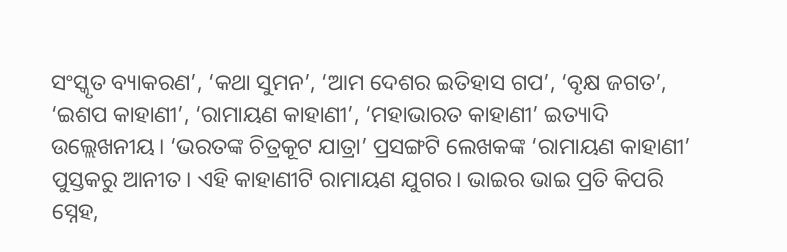ସଂସ୍କୃତ ବ୍ୟାକରଣ’, ‘କଥା ସୁମନ’, ‘ଆମ ଦେଶର ଇତିହାସ ଗପ’, ‘ବୃକ୍ଷ ଜଗତ’, ‘ଇଶପ କାହାଣୀ’, ‘ରାମାୟଣ କାହାଣୀ’, ‘ମହାଭାରତ କାହାଣୀ’ ଇତ୍ୟାଦି ଉଲ୍ଲେଖନୀୟ। ‘ଭରତଙ୍କ ଚିତ୍ରକୂଟ ଯାତ୍ରା’ ପ୍ରସଙ୍ଗଟି ଲେଖକଙ୍କ ‘ରାମାୟଣ କାହାଣୀ’ ପୁସ୍ତକରୁ ଆନୀତ। ଏହି କାହାଣୀଟି ରାମାୟଣ ଯୁଗର। ଭାଇର ଭାଇ ପ୍ରତି କିପରି ସ୍ନେହ,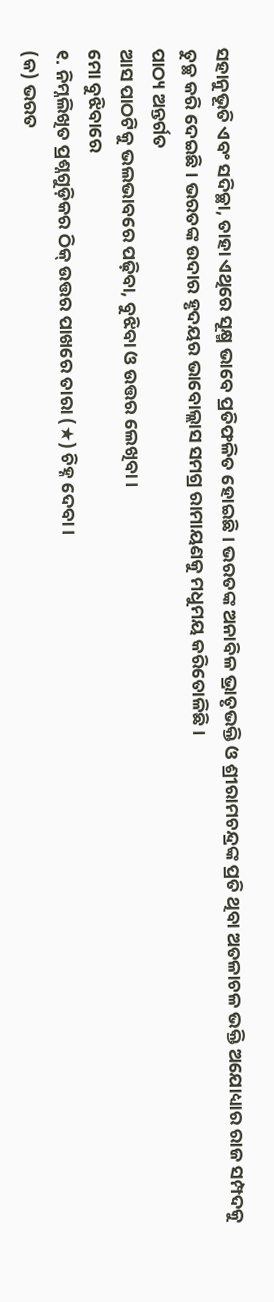ସହାନୁଭୂତି ଏବଂ ସଦିଚ୍ଛା, ତାହା ଏଥିରେ ସୂକ୍ଷ୍ମ ଭାବେ ପ୍ରତିଫଳିତ ହୋଇଛି। ଭରତଙ୍କ ଅନାବିଳ ଭ୍ରାତୃଭକ୍ତି ଓ ଶ୍ରୀରାମଚନ୍ଦ୍ରଙ୍କ ପ୍ରତି ଥିବା ଅତଳାଚଳ ଭକ୍ତି ଅଯୋଧ୍ୟାର ରାଜ ସମ୍ପଦକୁ ତୁଚ୍ଛ କରି ଦେଇଛି। ଭରତଙ୍କ ଉଦାର ହୃଦୟର ଭାବୋଲ୍ଲାସ ସମଗ୍ର ରାମାୟଣକୁ ମଧୁମୟ କରିତୋଳିଛି।
ପାଠ୍ୟ ଅନ୍ତର୍ଗତ
ଆସ ପାଠଟିକୁ ଭଲଭାବରେ ପଢ଼ିବା, ବୁଝିବା ଓ ଉତ୍ତର ଲେଖିବା।
ମୋ ବୁଝିବାରେ
୧. ନିମ୍ନଲିଖିତ ପ୍ରଶ୍ନଗୁଡ଼ିକର ଠିକ୍ ଉତ୍ତର ପାଖରେ ତାରା (★) ଚିହ୍ନ ଦେବା।
(କ) ଭରତ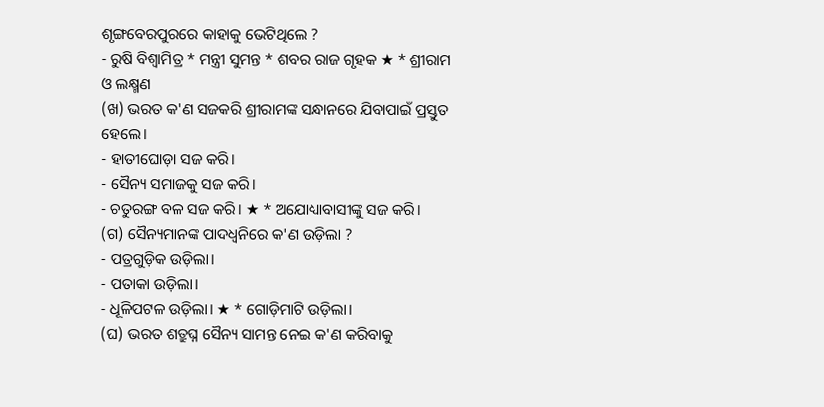ଶୃଙ୍ଗବେରପୁରରେ କାହାକୁ ଭେଟିଥିଲେ ?
- ରୁଷି ବିଶ୍ୱାମିତ୍ର * ମନ୍ତ୍ରୀ ସୁମନ୍ତ * ଶବର ରାଜ ଗୃହକ ★ * ଶ୍ରୀରାମ ଓ ଲକ୍ଷ୍ମଣ
(ଖ) ଭରତ କ'ଣ ସଜକରି ଶ୍ରୀରାମଙ୍କ ସନ୍ଧାନରେ ଯିବାପାଇଁ ପ୍ରସ୍ତୁତ ହେଲେ।
- ହାତୀଘୋଡ଼ା ସଜ କରି।
- ସୈନ୍ୟ ସମାଜକୁ ସଜ କରି।
- ଚତୁରଙ୍ଗ ବଳ ସଜ କରି। ★ * ଅଯୋଧ୍ୟାବାସୀଙ୍କୁ ସଜ କରି।
(ଗ) ସୈନ୍ୟମାନଙ୍କ ପାଦଧ୍ୱନିରେ କ'ଣ ଉଡ଼ିଲା ?
- ପତ୍ରଗୁଡ଼ିକ ଉଡ଼ିଲା।
- ପତାକା ଉଡ଼ିଲା।
- ଧୂଳିପଟଳ ଉଡ଼ିଲା। ★ * ଗୋଡ଼ିମାଟି ଉଡ଼ିଲା।
(ଘ) ଭରତ ଶତ୍ରୁଘ୍ନ ସୈନ୍ୟ ସାମନ୍ତ ନେଇ କ'ଣ କରିବାକୁ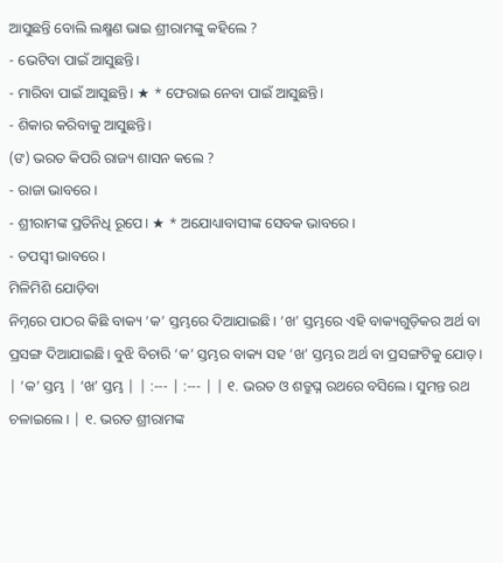ଆସୁଛନ୍ତି ବୋଲି ଲକ୍ଷ୍ମଣ ଭାଇ ଶ୍ରୀରାମଙ୍କୁ କହିଲେ ?
- ଭେଟିବା ପାଇଁ ଆସୁଛନ୍ତି।
- ମାରିବା ପାଇଁ ଆସୁଛନ୍ତି। ★ * ଫେରାଇ ନେବା ପାଇଁ ଆସୁଛନ୍ତି।
- ଶିକାର କରିବାକୁ ଆସୁଛନ୍ତି।
(ଙ) ଭରତ କିପରି ରାଜ୍ୟ ଶାସନ କଲେ ?
- ରାଜା ଭାବରେ।
- ଶ୍ରୀରାମଙ୍କ ପ୍ରତିନିଧି ରୂପେ। ★ * ଅଯୋଧ୍ୟାବାସୀଙ୍କ ସେବକ ଭାବରେ।
- ତପସ୍ୱୀ ଭାବରେ।
ମିଳିମିଶି ଯୋଡ଼ିବା
ନିମ୍ନରେ ପାଠର କିଛି ବାକ୍ୟ ‘କ’ ସ୍ତମ୍ଭରେ ଦିଆଯାଇଛି। ‘ଖ’ ସ୍ତମ୍ଭରେ ଏହି ବାକ୍ୟଗୁଡ଼ିକର ଅର୍ଥ ବା ପ୍ରସଙ୍ଗ ଦିଆଯାଇଛି। ବୁଝି ବିଚାରି ‘କ’ ସ୍ତମ୍ଭର ବାକ୍ୟ ସହ ‘ଖ’ ସ୍ତମ୍ଭର ଅର୍ଥ ବା ପ୍ରସଙ୍ଗଟିକୁ ଯୋଡ଼।
| ‘କ’ ସ୍ତମ୍ଭ | ‘ଖ’ ସ୍ତମ୍ଭ | | :--- | :--- | | ୧. ଭରତ ଓ ଶତ୍ରୁଘ୍ନ ରଥରେ ବସିଲେ। ସୁମନ୍ତ ରଥ ଚଳାଇଲେ। | ୧. ଭରତ ଶ୍ରୀରାମଙ୍କ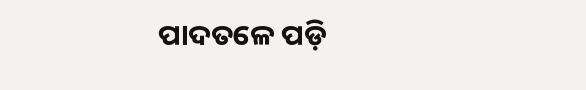ପାଦତଳେ ପଡ଼ି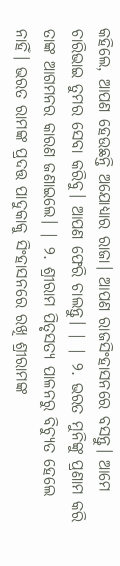କହିଲେ, ଆପଣ ହେଉଛନ୍ତି ଅଯୋଧ୍ୟାର ରାଜା। ଆପଣ ରାଜସିଂହାସନରେ ବସନ୍ତୁ। ଆମେ ଚାରିଭାଇ ତୁମର ସେବା କରିବୁ। ଆପଣ ଫେରି ଚାଲନ୍ତୁ। | | ୨. ଭରତ ମୁନିଙ୍କୁ ପ୍ରଣାମ କରି ତାଙ୍କ ଆଗମନର କାରଣ ଜଣାଇଲେ। | ୨. ଶ୍ରୀରାମ ପିତୃସତ୍ୟ ପାଳନରୁ ବିଚ୍ୟୁତ ହେଲେ ନାହିଁ। ଭରତ ରାମଙ୍କ ପ୍ରଦତ୍ତ ପାଦୁକାକୁ ସିଂହାସନରେ ରଖି ଶ୍ରୀରାମଙ୍କ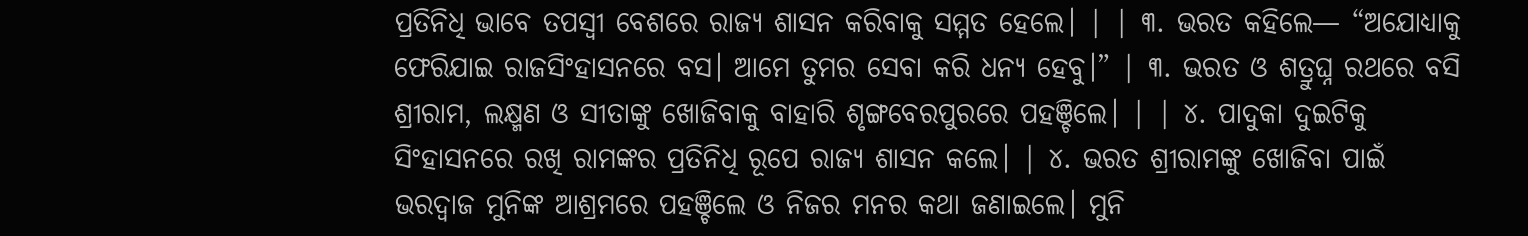ପ୍ରତିନିଧି ଭାବେ ତପସ୍ୱୀ ବେଶରେ ରାଜ୍ୟ ଶାସନ କରିବାକୁ ସମ୍ମତ ହେଲେ। | | ୩. ଭରତ କହିଲେ— “ଅଯୋଧ୍ୟାକୁ ଫେରିଯାଇ ରାଜସିଂହାସନରେ ବସ। ଆମେ ତୁମର ସେବା କରି ଧନ୍ୟ ହେବୁ।” | ୩. ଭରତ ଓ ଶତ୍ରୁଘ୍ନ ରଥରେ ବସି ଶ୍ରୀରାମ, ଲକ୍ଷ୍ମଣ ଓ ସୀତାଙ୍କୁ ଖୋଜିବାକୁ ବାହାରି ଶୃଙ୍ଗବେରପୁରରେ ପହଞ୍ଚିଲେ। | | ୪. ପାଦୁକା ଦୁଇଟିକୁ ସିଂହାସନରେ ରଖି ରାମଙ୍କର ପ୍ରତିନିଧି ରୂପେ ରାଜ୍ୟ ଶାସନ କଲେ। | ୪. ଭରତ ଶ୍ରୀରାମଙ୍କୁ ଖୋଜିବା ପାଇଁ ଭରଦ୍ୱାଜ ମୁନିଙ୍କ ଆଶ୍ରମରେ ପହଞ୍ଚିଲେ ଓ ନିଜର ମନର କଥା ଜଣାଇଲେ। ମୁନି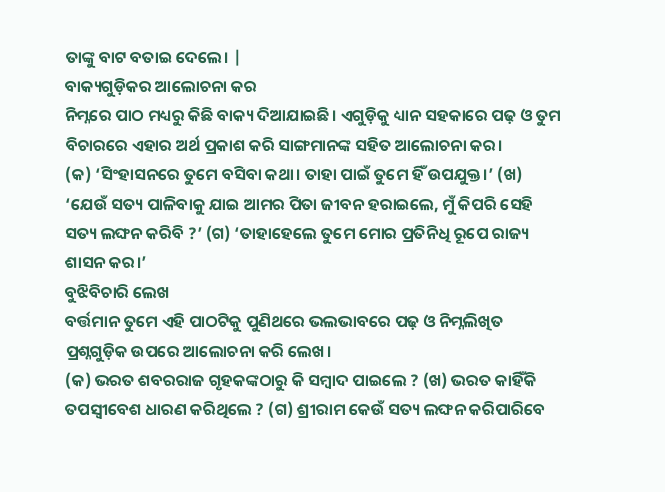ତାଙ୍କୁ ବାଟ ବତାଇ ଦେଲେ। |
ବାକ୍ୟଗୁଡ଼ିକର ଆଲୋଚନା କର
ନିମ୍ନରେ ପାଠ ମଧ୍ୟରୁ କିଛି ବାକ୍ୟ ଦିଆଯାଇଛି। ଏଗୁଡ଼ିକୁ ଧ୍ୟାନ ସହକାରେ ପଢ଼ ଓ ତୁମ ବିଚାରରେ ଏହାର ଅର୍ଥ ପ୍ରକାଶ କରି ସାଙ୍ଗମାନଙ୍କ ସହିତ ଆଲୋଚନା କର।
(କ) ‘ସିଂହାସନରେ ତୁମେ ବସିବା କଥା। ତାହା ପାଇଁ ତୁମେ ହିଁ ଉପଯୁକ୍ତ।’ (ଖ) ‘ଯେଉଁ ସତ୍ୟ ପାଳିବାକୁ ଯାଇ ଆମର ପିତା ଜୀବନ ହରାଇଲେ, ମୁଁ କିପରି ସେହି ସତ୍ୟ ଲଙ୍ଘନ କରିବି ?’ (ଗ) ‘ତାହାହେଲେ ତୁମେ ମୋର ପ୍ରତିନିଧି ରୂପେ ରାଜ୍ୟ ଶାସନ କର।’
ବୁଝିବିଚାରି ଲେଖ
ବର୍ତ୍ତମାନ ତୁମେ ଏହି ପାଠଟିକୁ ପୁଣିଥରେ ଭଲଭାବରେ ପଢ଼ ଓ ନିମ୍ନଲିଖିତ ପ୍ରଶ୍ନଗୁଡ଼ିକ ଉପରେ ଆଲୋଚନା କରି ଲେଖ।
(କ) ଭରତ ଶବରରାଜ ଗୃହକଙ୍କଠାରୁ କି ସମ୍ବାଦ ପାଇଲେ ? (ଖ) ଭରତ କାହିଁକି ତପସ୍ୱୀବେଶ ଧାରଣ କରିଥିଲେ ? (ଗ) ଶ୍ରୀରାମ କେଉଁ ସତ୍ୟ ଲଙ୍ଘନ କରିପାରିବେ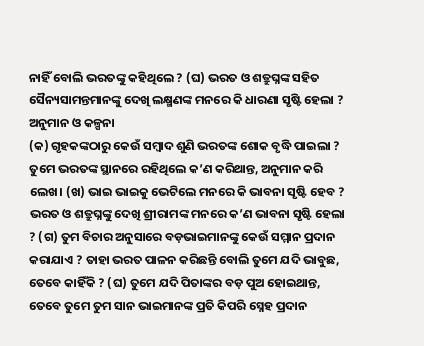ନାହିଁ ବୋଲି ଭରତଙ୍କୁ କହିଥିଲେ ? (ଘ) ଭରତ ଓ ଶତ୍ରୁଘ୍ନଙ୍କ ସହିତ ସୈନ୍ୟସାମନ୍ତମାନଙ୍କୁ ଦେଖି ଲକ୍ଷ୍ମଣଙ୍କ ମନରେ କି ଧାରଣା ସୃଷ୍ଟି ହେଲା ?
ଅନୁମାନ ଓ କଳ୍ପନା
(କ) ଗୃହକଙ୍କଠାରୁ କେଉଁ ସମ୍ବାଦ ଶୁଣି ଭରତଙ୍କ ଶୋକ ବୃଦ୍ଧି ପାଇଲା ? ତୁମେ ଭରତଙ୍କ ସ୍ଥାନରେ ରହିଥିଲେ କ’ଣ କରିଥାନ୍ତ, ଅନୁମାନ କରି ଲେଖ। (ଖ) ଭାଇ ଭାଇକୁ ଭେଟିଲେ ମନରେ କି ଭାବନା ସୃଷ୍ଟି ହେବ ? ଭରତ ଓ ଶତ୍ରୁଘ୍ନଙ୍କୁ ଦେଖି ଶ୍ରୀରାମଙ୍କ ମନରେ କ’ଣ ଭାବନା ସୃଷ୍ଟି ହେଲା ? (ଗ) ତୁମ ବିଚାର ଅନୁସାରେ ବଡ଼ଭାଇମାନଙ୍କୁ କେଉଁ ସମ୍ମାନ ପ୍ରଦାନ କରାଯାଏ ? ତାହା ଭରତ ପାଳନ କରିଛନ୍ତି ବୋଲି ତୁମେ ଯଦି ଭାବୁଛ, ତେବେ କାହିଁକି ? (ଘ) ତୁମେ ଯଦି ପିତାଙ୍କର ବଡ଼ ପୁଅ ହୋଇଥାନ୍ତ, ତେବେ ତୁମେ ତୁମ ସାନ ଭାଇମାନଙ୍କ ପ୍ରତି କିପରି ସ୍ନେହ ପ୍ରଦାନ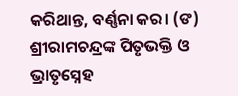କରିଥାନ୍ତ, ବର୍ଣ୍ଣନା କର। (ଙ) ଶ୍ରୀରାମଚନ୍ଦ୍ରଙ୍କ ପିତୃଭକ୍ତି ଓ ଭ୍ରାତୃସ୍ନେହ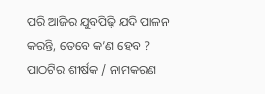ପରି ଆଜିର ଯୁବପିଢ଼ି ଯଦି ପାଳନ କରନ୍ତି, ତେବେ କ’ଣ ହେବ ?
ପାଠଟିର ଶୀର୍ଷକ / ନାମକରଣ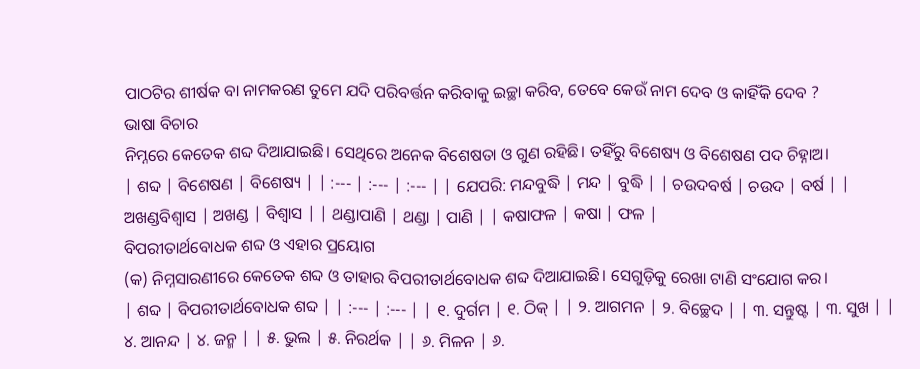ପାଠଟିର ଶୀର୍ଷକ ବା ନାମକରଣ ତୁମେ ଯଦି ପରିବର୍ତ୍ତନ କରିବାକୁ ଇଚ୍ଛା କରିବ, ତେବେ କେଉଁ ନାମ ଦେବ ଓ କାହିଁକି ଦେବ ?
ଭାଷା ବିଚାର
ନିମ୍ନରେ କେତେକ ଶବ୍ଦ ଦିଆଯାଇଛି। ସେଥିରେ ଅନେକ ବିଶେଷତା ଓ ଗୁଣ ରହିଛି। ତହିଁରୁ ବିଶେଷ୍ୟ ଓ ବିଶେଷଣ ପଦ ଚିହ୍ନାଅ।
| ଶବ୍ଦ | ବିଶେଷଣ | ବିଶେଷ୍ୟ | | :--- | :--- | :--- | | ଯେପରି: ମନ୍ଦବୁଦ୍ଧି | ମନ୍ଦ | ବୁଦ୍ଧି | | ଚଉଦବର୍ଷ | ଚଉଦ | ବର୍ଷ | | ଅଖଣ୍ଡବିଶ୍ୱାସ | ଅଖଣ୍ଡ | ବିଶ୍ୱାସ | | ଥଣ୍ଡାପାଣି | ଥଣ୍ଡା | ପାଣି | | କଷାଫଳ | କଷା | ଫଳ |
ବିପରୀତାର୍ଥବୋଧକ ଶବ୍ଦ ଓ ଏହାର ପ୍ରୟୋଗ
(କ) ନିମ୍ନସାରଣୀରେ କେତେକ ଶବ୍ଦ ଓ ତାହାର ବିପରୀତାର୍ଥବୋଧକ ଶବ୍ଦ ଦିଆଯାଇଛି। ସେଗୁଡ଼ିକୁ ରେଖା ଟାଣି ସଂଯୋଗ କର।
| ଶବ୍ଦ | ବିପରୀତାର୍ଥବୋଧକ ଶବ୍ଦ | | :--- | :--- | | ୧. ଦୁର୍ଗମ | ୧. ଠିକ୍ | | ୨. ଆଗମନ | ୨. ବିଚ୍ଛେଦ | | ୩. ସନ୍ତୁଷ୍ଟ | ୩. ସୁଖ | | ୪. ଆନନ୍ଦ | ୪. ଜନ୍ମ | | ୫. ଭୁଲ | ୫. ନିରର୍ଥକ | | ୬. ମିଳନ | ୬.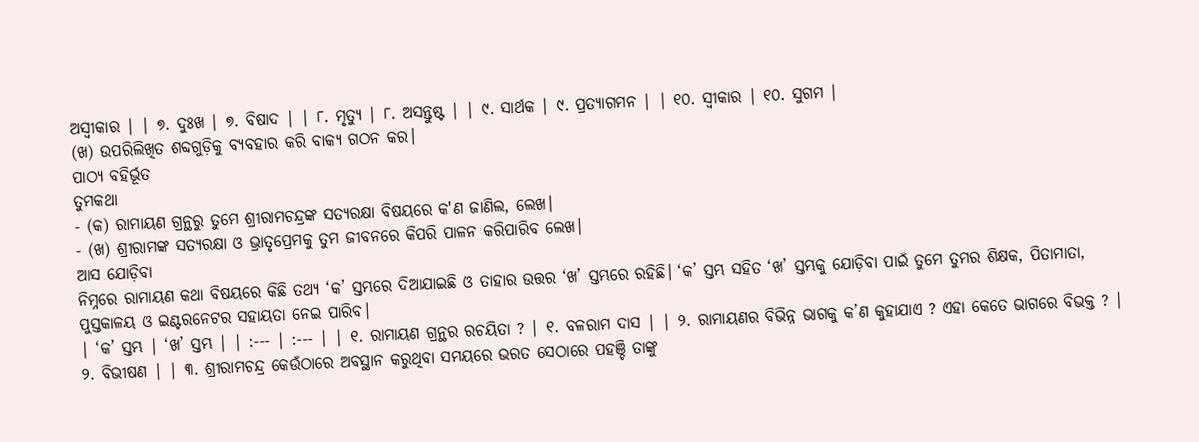ଅସ୍ୱୀକାର | | ୭. ଦୁଃଖ | ୭. ବିଷାଦ | | ୮. ମୃତ୍ୟୁ | ୮. ଅସନ୍ତୁଷ୍ଟ | | ୯. ସାର୍ଥକ | ୯. ପ୍ରତ୍ୟାଗମନ | | ୧୦. ସ୍ୱୀକାର | ୧୦. ସୁଗମ |
(ଖ) ଉପରିଲିଖିତ ଶବ୍ଦଗୁଡ଼ିକୁ ବ୍ୟବହାର କରି ବାକ୍ୟ ଗଠନ କର।
ପାଠ୍ୟ ବହିର୍ଭୂତ
ତୁମକଥା
- (କ) ରାମାୟଣ ଗ୍ରନ୍ଥରୁ ତୁମେ ଶ୍ରୀରାମଚନ୍ଦ୍ରଙ୍କ ସତ୍ୟରକ୍ଷା ବିଷୟରେ କ'ଣ ଜାଣିଲ, ଲେଖ।
- (ଖ) ଶ୍ରୀରାମଙ୍କ ସତ୍ୟରକ୍ଷା ଓ ଭ୍ରାତୃପ୍ରେମକୁ ତୁମ ଜୀବନରେ କିପରି ପାଳନ କରିପାରିବ ଲେଖ।
ଆସ ଯୋଡ଼ିବା
ନିମ୍ନରେ ରାମାୟଣ କଥା ବିଷୟରେ କିଛି ତଥ୍ୟ ‘କ’ ସ୍ତମ୍ଭରେ ଦିଆଯାଇଛି ଓ ତାହାର ଉତ୍ତର ‘ଖ’ ସ୍ତମ୍ଭରେ ରହିଛି। ‘କ’ ସ୍ତମ୍ଭ ସହିତ ‘ଖ’ ସ୍ତମ୍ଭକୁ ଯୋଡ଼ିବା ପାଇଁ ତୁମେ ତୁମର ଶିକ୍ଷକ, ପିତାମାତା, ପୁସ୍ତକାଳୟ ଓ ଇଣ୍ଟରନେଟର ସହାୟତା ନେଇ ପାରିବ।
| ‘କ’ ସ୍ତମ୍ଭ | ‘ଖ’ ସ୍ତମ୍ଭ | | :--- | :--- | | ୧. ରାମାୟଣ ଗ୍ରନ୍ଥର ରଚୟିତା ? | ୧. ବଳରାମ ଦାସ | | ୨. ରାମାୟଣର ବିଭିନ୍ନ ଭାଗକୁ କ’ଣ କୁହାଯାଏ ? ଏହା କେତେ ଭାଗରେ ବିଭକ୍ତ ? | ୨. ବିଭୀଷଣ | | ୩. ଶ୍ରୀରାମଚନ୍ଦ୍ର କେଉଁଠାରେ ଅବସ୍ଥାନ କରୁଥିବା ସମୟରେ ଭରତ ସେଠାରେ ପହଞ୍ଚି ତାଙ୍କୁ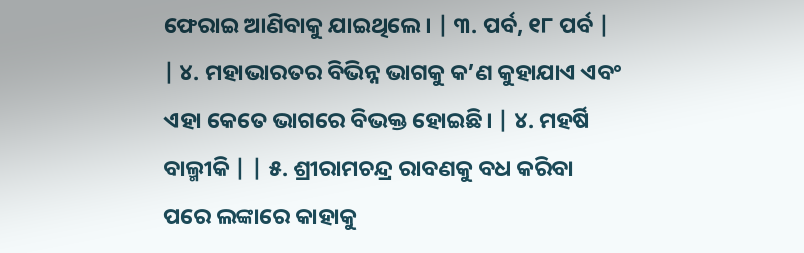ଫେରାଇ ଆଣିବାକୁ ଯାଇଥିଲେ। | ୩. ପର୍ବ, ୧୮ ପର୍ବ | | ୪. ମହାଭାରତର ବିଭିନ୍ନ ଭାଗକୁ କ’ଣ କୁହାଯାଏ ଏବଂ ଏହା କେତେ ଭାଗରେ ବିଭକ୍ତ ହୋଇଛି। | ୪. ମହର୍ଷି ବାଲ୍ମୀକି | | ୫. ଶ୍ରୀରାମଚନ୍ଦ୍ର ରାବଣକୁ ବଧ କରିବା ପରେ ଲଙ୍କାରେ କାହାକୁ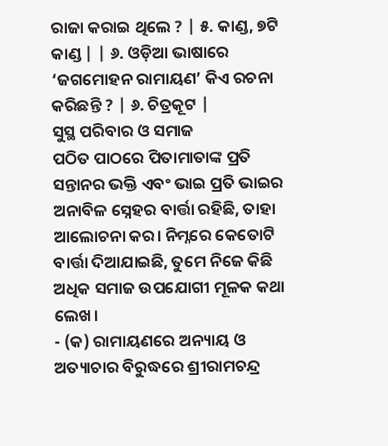ରାଜା କରାଇ ଥିଲେ ? | ୫. କାଣ୍ଡ, ୭ଟି କାଣ୍ଡ | | ୬. ଓଡ଼ିଆ ଭାଷାରେ ‘ଜଗମୋହନ ରାମାୟଣ’ କିଏ ରଚନା କରିଛନ୍ତି ? | ୬. ଚିତ୍ରକୂଟ |
ସୁସ୍ଥ ପରିବାର ଓ ସମାଜ
ପଠିତ ପାଠରେ ପିତାମାତାଙ୍କ ପ୍ରତି ସନ୍ତାନର ଭକ୍ତି ଏବଂ ଭାଇ ପ୍ରତି ଭାଇର ଅନାବିଳ ସ୍ନେହର ବାର୍ତ୍ତା ରହିଛି, ତାହା ଆଲୋଚନା କର। ନିମ୍ନରେ କେତୋଟି ବାର୍ତ୍ତା ଦିଆଯାଇଛି, ତୁମେ ନିଜେ କିଛି ଅଧିକ ସମାଜ ଉପଯୋଗୀ ମୂଳକ କଥା ଲେଖ।
- (କ) ରାମାୟଣରେ ଅନ୍ୟାୟ ଓ ଅତ୍ୟାଚାର ବିରୁଦ୍ଧରେ ଶ୍ରୀରାମଚନ୍ଦ୍ର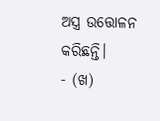ଅସ୍ତ୍ର ଉତ୍ତୋଳନ କରିଛନ୍ତି।
- (ଖ)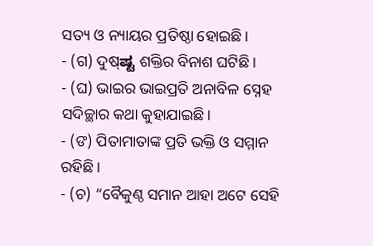ସତ୍ୟ ଓ ନ୍ୟାୟର ପ୍ରତିଷ୍ଠା ହୋଇଛି।
- (ଗ) ଦୁଷ୍ಷ್ಟ ଶକ୍ତିର ବିନାଶ ଘଟିଛି।
- (ଘ) ଭାଇର ଭାଇପ୍ରତି ଅନାବିଳ ସ୍ନେହ ସଦିଚ୍ଛାର କଥା କୁହାଯାଇଛି।
- (ଙ) ପିତାମାତାଙ୍କ ପ୍ରତି ଭକ୍ତି ଓ ସମ୍ମାନ ରହିଛି।
- (ଚ) “ବୈକୁଣ୍ଠ ସମାନ ଆହା ଅଟେ ସେହି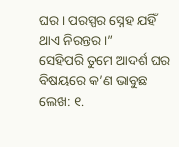ଘର। ପରସ୍ପର ସ୍ନେହ ଯହିଁ ଥାଏ ନିରନ୍ତର।”
ସେହିପରି ତୁମେ ଆଦର୍ଶ ଘର ବିଷୟରେ କ’ଣ ଭାବୁଛ ଲେଖ: ୧.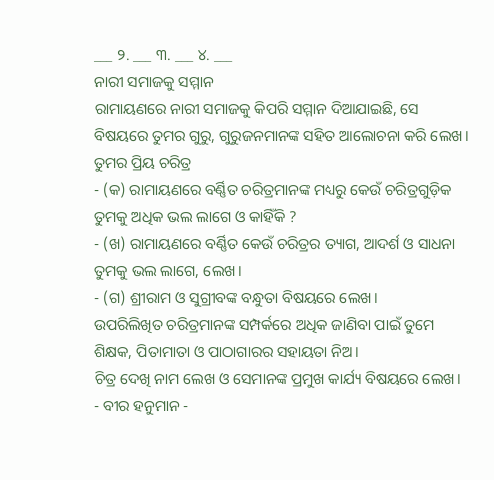___ ୨. ___ ୩. ___ ୪. ___
ନାରୀ ସମାଜକୁ ସମ୍ମାନ
ରାମାୟଣରେ ନାରୀ ସମାଜକୁ କିପରି ସମ୍ମାନ ଦିଆଯାଇଛି, ସେ ବିଷୟରେ ତୁମର ଗୁରୁ, ଗୁରୁଜନମାନଙ୍କ ସହିତ ଆଲୋଚନା କରି ଲେଖ।
ତୁମର ପ୍ରିୟ ଚରିତ୍ର
- (କ) ରାମାୟଣରେ ବର୍ଣ୍ଣିତ ଚରିତ୍ରମାନଙ୍କ ମଧ୍ୟରୁ କେଉଁ ଚରିତ୍ରଗୁଡ଼ିକ ତୁମକୁ ଅଧିକ ଭଲ ଲାଗେ ଓ କାହିଁକି ?
- (ଖ) ରାମାୟଣରେ ବର୍ଣ୍ଣିତ କେଉଁ ଚରିତ୍ରର ତ୍ୟାଗ, ଆଦର୍ଶ ଓ ସାଧନା ତୁମକୁ ଭଲ ଲାଗେ, ଲେଖ।
- (ଗ) ଶ୍ରୀରାମ ଓ ସୁଗ୍ରୀବଙ୍କ ବନ୍ଧୁତା ବିଷୟରେ ଲେଖ।
ଉପରିଲିଖିତ ଚରିତ୍ରମାନଙ୍କ ସମ୍ପର୍କରେ ଅଧିକ ଜାଣିବା ପାଇଁ ତୁମେ ଶିକ୍ଷକ, ପିତାମାତା ଓ ପାଠାଗାରର ସହାୟତା ନିଅ।
ଚିତ୍ର ଦେଖି ନାମ ଲେଖ ଓ ସେମାନଙ୍କ ପ୍ରମୁଖ କାର୍ଯ୍ୟ ବିଷୟରେ ଲେଖ।
- ବୀର ହନୁମାନ -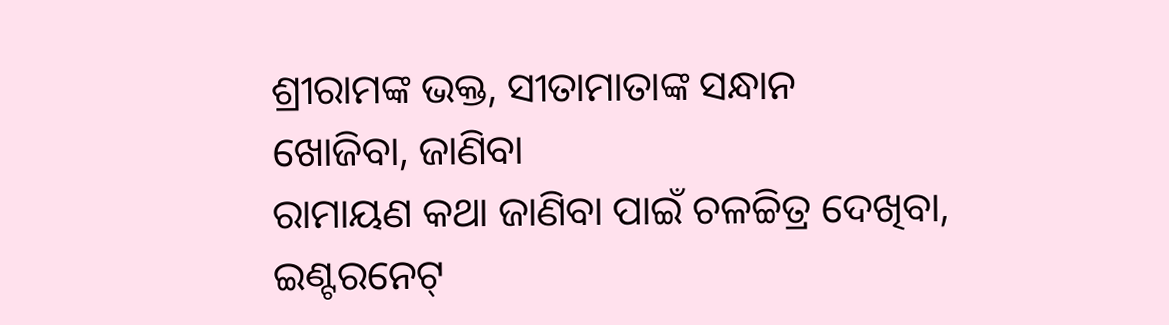ଶ୍ରୀରାମଙ୍କ ଭକ୍ତ, ସୀତାମାତାଙ୍କ ସନ୍ଧାନ
ଖୋଜିବା, ଜାଣିବା
ରାମାୟଣ କଥା ଜାଣିବା ପାଇଁ ଚଳଚ୍ଚିତ୍ର ଦେଖିବା, ଇଣ୍ଟରନେଟ୍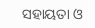ସହାୟତା ଓ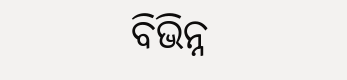ବିଭିନ୍ନ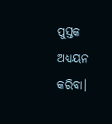ପୁସ୍ତକ ଅଧ୍ୟୟନ କରିବା।